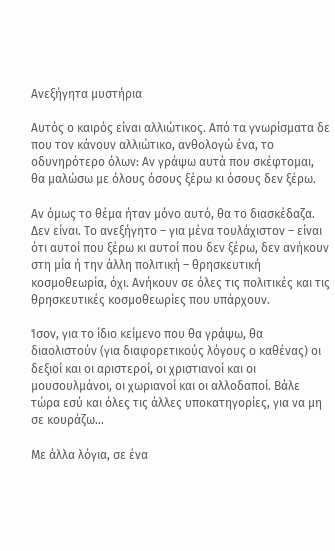Ανεξήγητα μυστήρια

Αυτός ο καιρός είναι αλλιώτικος. Από τα γνωρίσματα δε που τον κάνουν αλλιώτικο, ανθολογώ ένα, το οδυνηρότερο όλων: Αν γράψω αυτά που σκέφτομαι, θα μαλώσω με όλους όσους ξέρω κι όσους δεν ξέρω.

Αν όμως το θέμα ήταν μόνο αυτό, θα το διασκέδαζα. Δεν είναι. Το ανεξήγητο – για μένα τουλάχιστον – είναι ότι αυτοί που ξέρω κι αυτοί που δεν ξέρω, δεν ανήκουν στη μία ή την άλλη πολιτική – θρησκευτική κοσμοθεωρία, όχι. Ανήκουν σε όλες τις πολιτικές και τις θρησκευτικές κοσμοθεωρίες που υπάρχουν.

Ίσον, για το ίδιο κείμενο που θα γράψω, θα διαολιστούν (για διαφορετικούς λόγους ο καθένας) οι δεξιοί και οι αριστεροί, οι χριστιανοί και οι μουσουλμάνοι, οι χωριανοί και οι αλλοδαποί. Βάλε τώρα εσύ και όλες τις άλλες υποκατηγορίες, για να μη σε κουράζω…

Με άλλα λόγια, σε ένα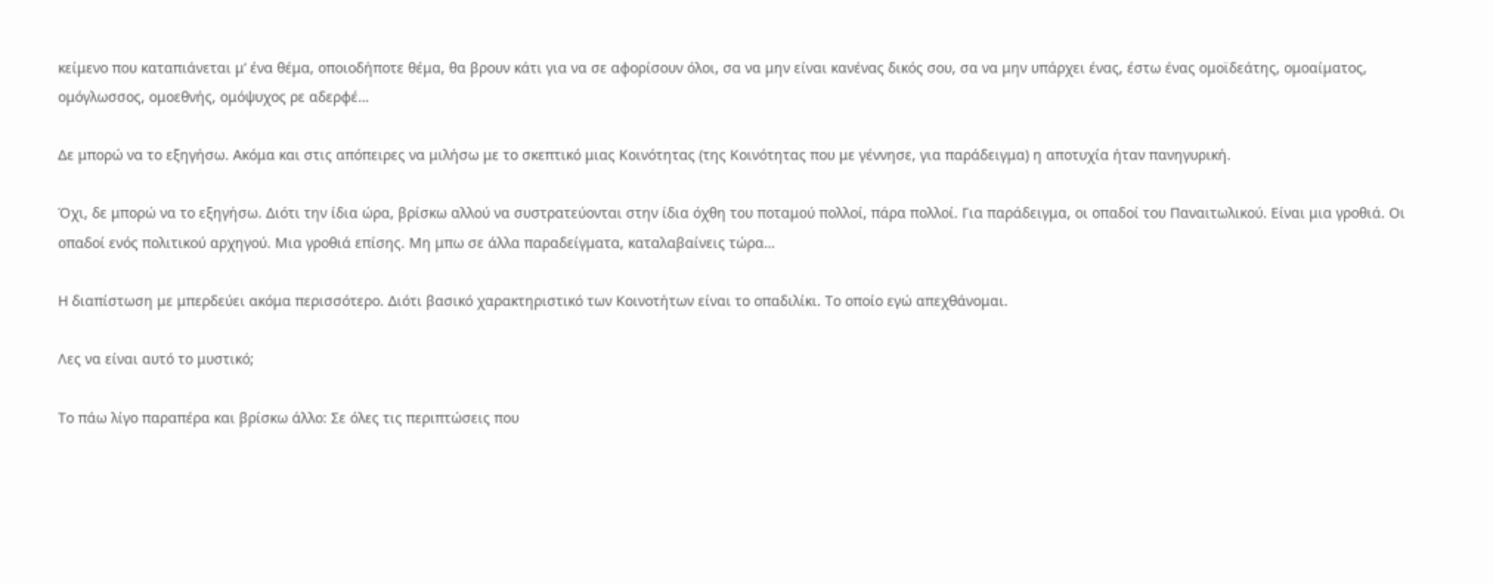κείμενο που καταπιάνεται μ’ ένα θέμα, οποιοδήποτε θέμα, θα βρουν κάτι για να σε αφορίσουν όλοι, σα να μην είναι κανένας δικός σου, σα να μην υπάρχει ένας, έστω ένας ομοϊδεάτης, ομοαίματος, ομόγλωσσος, ομοεθνής, ομόψυχος ρε αδερφέ…

Δε μπορώ να το εξηγήσω. Ακόμα και στις απόπειρες να μιλήσω με το σκεπτικό μιας Κοινότητας (της Κοινότητας που με γέννησε, για παράδειγμα) η αποτυχία ήταν πανηγυρική.

Όχι, δε μπορώ να το εξηγήσω. Διότι την ίδια ώρα, βρίσκω αλλού να συστρατεύονται στην ίδια όχθη του ποταμού πολλοί, πάρα πολλοί. Για παράδειγμα, οι οπαδοί του Παναιτωλικού. Είναι μια γροθιά. Οι οπαδοί ενός πολιτικού αρχηγού. Μια γροθιά επίσης. Μη μπω σε άλλα παραδείγματα, καταλαβαίνεις τώρα…

Η διαπίστωση με μπερδεύει ακόμα περισσότερο. Διότι βασικό χαρακτηριστικό των Κοινοτήτων είναι το οπαδιλίκι. Το οποίο εγώ απεχθάνομαι.

Λες να είναι αυτό το μυστικό;

Το πάω λίγο παραπέρα και βρίσκω άλλο: Σε όλες τις περιπτώσεις που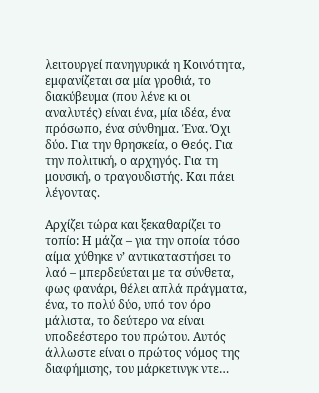λειτουργεί πανηγυρικά η Κοινότητα, εμφανίζεται σα μία γροθιά, το διακύβευμα (που λένε κι οι αναλυτές) είναι ένα, μία ιδέα, ένα πρόσωπο, ένα σύνθημα. Ένα. Όχι δύο. Για την θρησκεία, ο Θεός. Για την πολιτική, ο αρχηγός. Για τη μουσική, ο τραγουδιστής. Και πάει λέγοντας.

Αρχίζει τώρα και ξεκαθαρίζει το τοπίο: Η μάζα – για την οποία τόσο αίμα χύθηκε ν’ αντικαταστήσει το λαό – μπερδεύεται με τα σύνθετα, φως φανάρι, θέλει απλά πράγματα, ένα, το πολύ δύο, υπό τον όρο μάλιστα, το δεύτερο να είναι υποδεέστερο του πρώτου. Αυτός άλλωστε είναι ο πρώτος νόμος της διαφήμισης, του μάρκετινγκ ντε…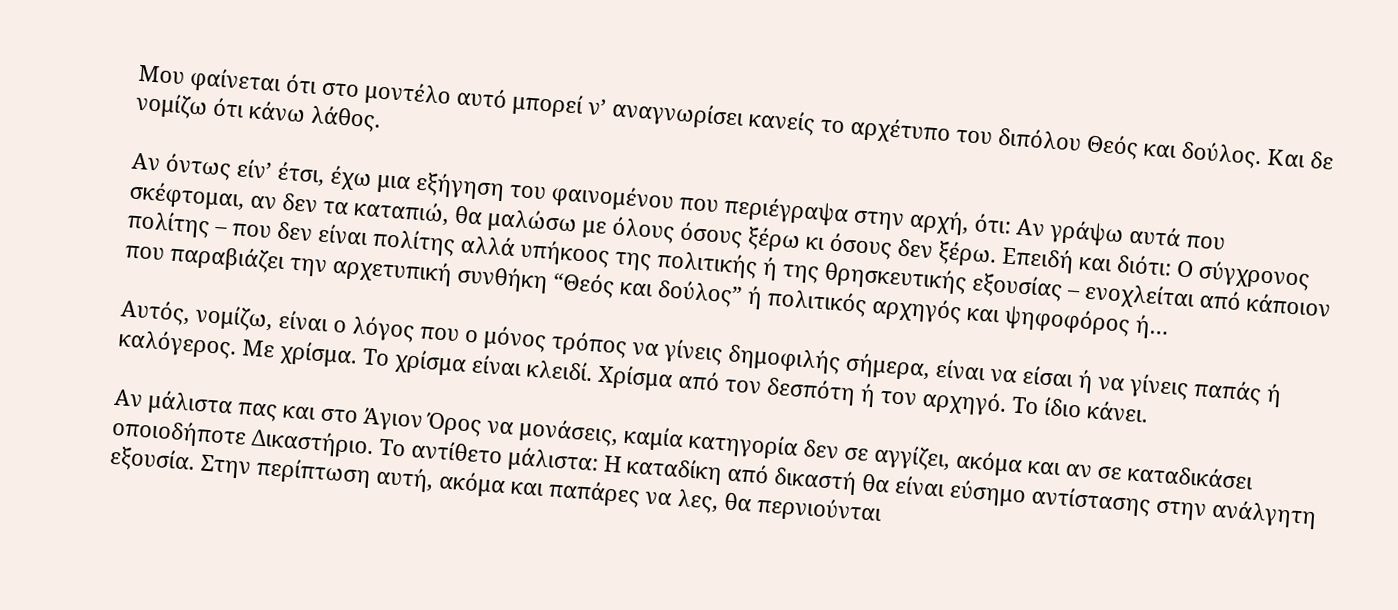Μου φαίνεται ότι στο μοντέλο αυτό μπορεί ν’ αναγνωρίσει κανείς το αρχέτυπο του διπόλου Θεός και δούλος. Και δε νομίζω ότι κάνω λάθος.

Αν όντως είν’ έτσι, έχω μια εξήγηση του φαινομένου που περιέγραψα στην αρχή, ότι: Αν γράψω αυτά που σκέφτομαι, αν δεν τα καταπιώ, θα μαλώσω με όλους όσους ξέρω κι όσους δεν ξέρω. Επειδή και διότι: Ο σύγχρονος πολίτης – που δεν είναι πολίτης αλλά υπήκοος της πολιτικής ή της θρησκευτικής εξουσίας – ενοχλείται από κάποιον που παραβιάζει την αρχετυπική συνθήκη “Θεός και δούλος” ή πολιτικός αρχηγός και ψηφοφόρος ή…

Αυτός, νομίζω, είναι ο λόγος που ο μόνος τρόπος να γίνεις δημοφιλής σήμερα, είναι να είσαι ή να γίνεις παπάς ή καλόγερος. Με χρίσμα. Το χρίσμα είναι κλειδί. Χρίσμα από τον δεσπότη ή τον αρχηγό. Το ίδιο κάνει.

Αν μάλιστα πας και στο Άγιον Όρος να μονάσεις, καμία κατηγορία δεν σε αγγίζει, ακόμα και αν σε καταδικάσει οποιοδήποτε Δικαστήριο. Το αντίθετο μάλιστα: Η καταδίκη από δικαστή θα είναι εύσημο αντίστασης στην ανάλγητη εξουσία. Στην περίπτωση αυτή, ακόμα και παπάρες να λες, θα περνιούνται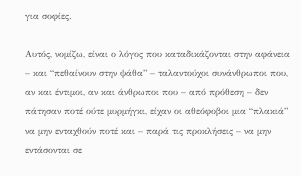για σοφίες.

Αυτός, νομίζω, είναι ο λόγος που καταδικάζονται στην αφάνεια – και “πεθαίνουν στην ψάθα” – ταλαντούχοι συνάνθρωποι που, αν και έντιμοι, αν και άνθρωποι που – από πρόθεση – δεν πάτησαν ποτέ ούτε μυρμήγκι, είχαν οι αθεόφοβοι μια “πλακιά” να μην ενταχθούν ποτέ και – παρά τις προκλήσεις – να μην εντάσονται σε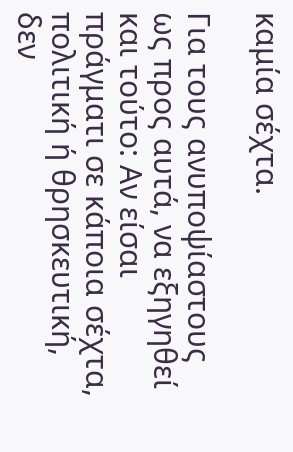καμία σέχτα.

Για τους ανυποψίαστους ως προς αυτά, να εξηγηθεί και τούτο: Αν είσαι πράγματι σε κάποια σέχτα, πολιτική ή θρησκευτική, δεν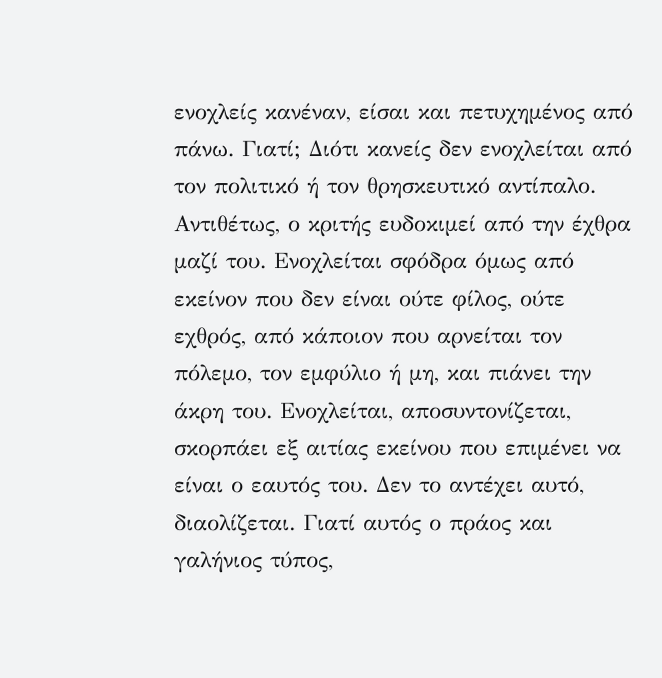ενοχλείς κανέναν, είσαι και πετυχημένος από πάνω. Γιατί; Διότι κανείς δεν ενοχλείται από τον πολιτικό ή τον θρησκευτικό αντίπαλο. Αντιθέτως, ο κριτής ευδοκιμεί από την έχθρα μαζί του. Ενοχλείται σφόδρα όμως από εκείνον που δεν είναι ούτε φίλος, ούτε εχθρός, από κάποιον που αρνείται τον πόλεμο, τον εμφύλιο ή μη, και πιάνει την άκρη του. Ενοχλείται, αποσυντονίζεται, σκορπάει εξ αιτίας εκείνου που επιμένει να είναι ο εαυτός του. Δεν το αντέχει αυτό, διαολίζεται. Γιατί αυτός ο πράος και γαλήνιος τύπος,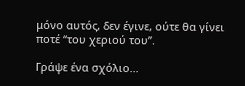μόνο αυτός, δεν έγινε, ούτε θα γίνει ποτέ “του χεριού του”.

Γράψε ένα σχόλιο...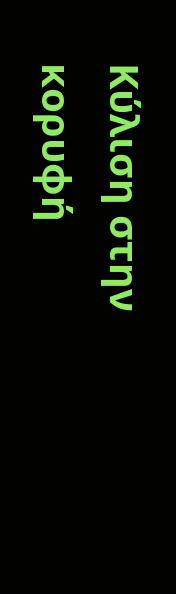Κύλιση στην κορυφή